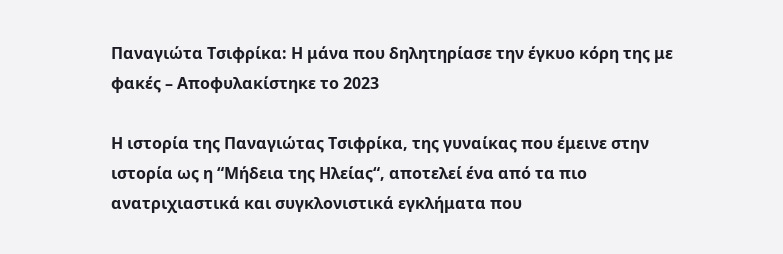Παναγιώτα Τσιφρίκα: Η μάνα που δηλητηρίασε την έγκυο κόρη της με φακές – Αποφυλακίστηκε το 2023

Η ιστορία της Παναγιώτας Τσιφρίκα, της γυναίκας που έμεινε στην ιστορία ως η “Μήδεια της Ηλείας“, αποτελεί ένα από τα πιο ανατριχιαστικά και συγκλονιστικά εγκλήματα που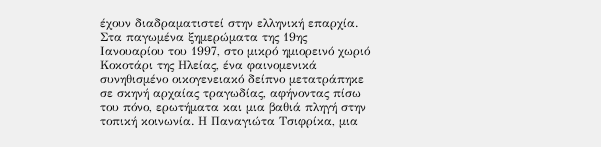έχουν διαδραματιστεί στην ελληνική επαρχία. Στα παγωμένα ξημερώματα της 19ης Ιανουαρίου του 1997, στο μικρό ημιορεινό χωριό Κοκοτάρι της Ηλείας, ένα φαινομενικά συνηθισμένο οικογενειακό δείπνο μετατράπηκε σε σκηνή αρχαίας τραγωδίας, αφήνοντας πίσω του πόνο, ερωτήματα και μια βαθιά πληγή στην τοπική κοινωνία. Η Παναγιώτα Τσιφρίκα, μια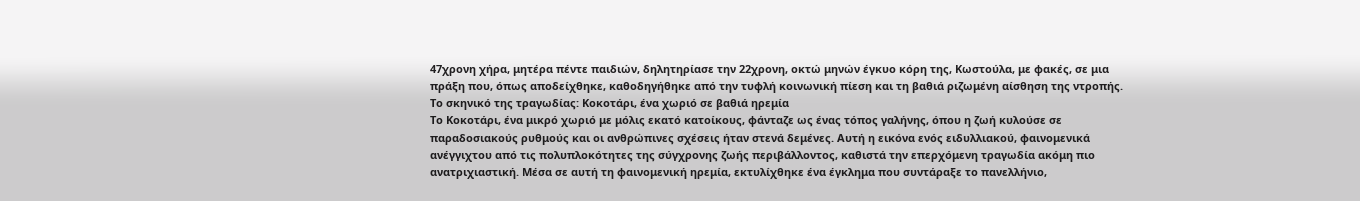47χρονη χήρα, μητέρα πέντε παιδιών, δηλητηρίασε την 22χρονη, οκτώ μηνών έγκυο κόρη της, Κωστούλα, με φακές, σε μια πράξη που, όπως αποδείχθηκε, καθοδηγήθηκε από την τυφλή κοινωνική πίεση και τη βαθιά ριζωμένη αίσθηση της ντροπής.
Το σκηνικό της τραγωδίας: Κοκοτάρι, ένα χωριό σε βαθιά ηρεμία
Το Κοκοτάρι, ένα μικρό χωριό με μόλις εκατό κατοίκους, φάνταζε ως ένας τόπος γαλήνης, όπου η ζωή κυλούσε σε παραδοσιακούς ρυθμούς και οι ανθρώπινες σχέσεις ήταν στενά δεμένες. Αυτή η εικόνα ενός ειδυλλιακού, φαινομενικά ανέγγιχτου από τις πολυπλοκότητες της σύγχρονης ζωής περιβάλλοντος, καθιστά την επερχόμενη τραγωδία ακόμη πιο ανατριχιαστική. Μέσα σε αυτή τη φαινομενική ηρεμία, εκτυλίχθηκε ένα έγκλημα που συντάραξε το πανελλήνιο,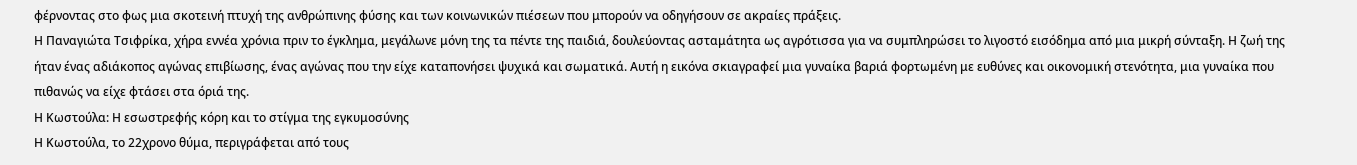φέρνοντας στο φως μια σκοτεινή πτυχή της ανθρώπινης φύσης και των κοινωνικών πιέσεων που μπορούν να οδηγήσουν σε ακραίες πράξεις.
Η Παναγιώτα Τσιφρίκα, χήρα εννέα χρόνια πριν το έγκλημα, μεγάλωνε μόνη της τα πέντε της παιδιά, δουλεύοντας ασταμάτητα ως αγρότισσα για να συμπληρώσει το λιγοστό εισόδημα από μια μικρή σύνταξη. Η ζωή της ήταν ένας αδιάκοπος αγώνας επιβίωσης, ένας αγώνας που την είχε καταπονήσει ψυχικά και σωματικά. Αυτή η εικόνα σκιαγραφεί μια γυναίκα βαριά φορτωμένη με ευθύνες και οικονομική στενότητα, μια γυναίκα που πιθανώς να είχε φτάσει στα όριά της.
Η Κωστούλα: Η εσωστρεφής κόρη και το στίγμα της εγκυμοσύνης
Η Κωστούλα, το 22χρονο θύμα, περιγράφεται από τους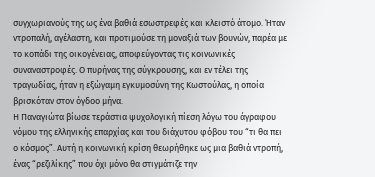συγχωριανούς της ως ένα βαθιά εσωστρεφές και κλειστό άτομο. Ήταν ντροπαλή, αγέλαστη, και προτιμούσε τη μοναξιά των βουνών, παρέα με το κοπάδι της οικογένειας, αποφεύγοντας τις κοινωνικές συναναστροφές. Ο πυρήνας της σύγκρουσης, και εν τέλει της τραγωδίας, ήταν η εξώγαμη εγκυμοσύνη της Κωστούλας, η οποία βρισκόταν στον όγδοο μήνα.
Η Παναγιώτα βίωσε τεράστια ψυχολογική πίεση λόγω του άγραφου νόμου της ελληνικής επαρχίας και του διάχυτου φόβου του “τι θα πει ο κόσμος”. Αυτή η κοινωνική κρίση θεωρήθηκε ως μια βαθιά ντροπή, ένας “ρεζιλίκης” που όχι μόνο θα στιγμάτιζε την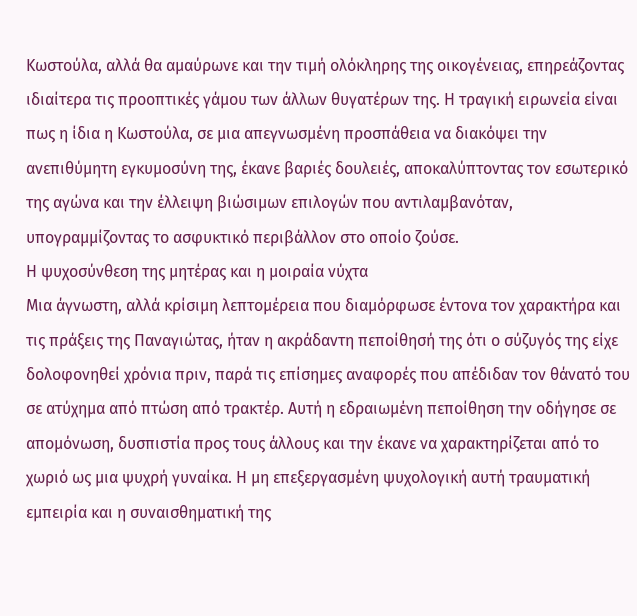Κωστούλα, αλλά θα αμαύρωνε και την τιμή ολόκληρης της οικογένειας, επηρεάζοντας ιδιαίτερα τις προοπτικές γάμου των άλλων θυγατέρων της. Η τραγική ειρωνεία είναι πως η ίδια η Κωστούλα, σε μια απεγνωσμένη προσπάθεια να διακόψει την ανεπιθύμητη εγκυμοσύνη της, έκανε βαριές δουλειές, αποκαλύπτοντας τον εσωτερικό της αγώνα και την έλλειψη βιώσιμων επιλογών που αντιλαμβανόταν, υπογραμμίζοντας το ασφυκτικό περιβάλλον στο οποίο ζούσε.
Η ψυχοσύνθεση της μητέρας και η μοιραία νύχτα
Μια άγνωστη, αλλά κρίσιμη λεπτομέρεια που διαμόρφωσε έντονα τον χαρακτήρα και τις πράξεις της Παναγιώτας, ήταν η ακράδαντη πεποίθησή της ότι ο σύζυγός της είχε δολοφονηθεί χρόνια πριν, παρά τις επίσημες αναφορές που απέδιδαν τον θάνατό του σε ατύχημα από πτώση από τρακτέρ. Αυτή η εδραιωμένη πεποίθηση την οδήγησε σε απομόνωση, δυσπιστία προς τους άλλους και την έκανε να χαρακτηρίζεται από το χωριό ως μια ψυχρή γυναίκα. Η μη επεξεργασμένη ψυχολογική αυτή τραυματική εμπειρία και η συναισθηματική της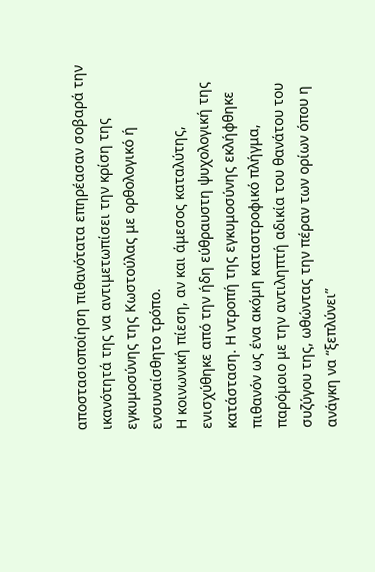αποστασιοποίηση πιθανότατα επηρέασαν σοβαρά την ικανότητά της να αντιμετωπίσει την κρίση της εγκυμοσύνης της Κωστούλας με ορθολογικό ή ενσυναίσθητο τρόπο.
Η κοινωνική πίεση, αν και άμεσος καταλύτης, ενισχύθηκε από την ήδη εύθραυστη ψυχολογική της κατάσταση. Η ντροπή της εγκυμοσύνης εκλήφθηκε πιθανόν ως ένα ακόμη καταστροφικό πλήγμα, παρόμοιο με την αντιληπτή αδικία του θανάτου του συζύγου της, ωθώντας την πέραν των ορίων όπου η ανάγκη να “ξεπλύνει”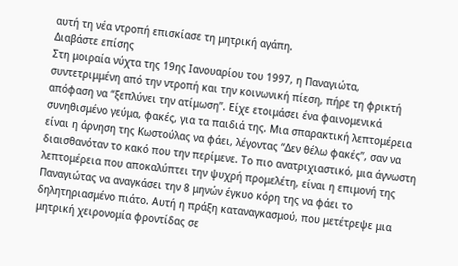αυτή τη νέα ντροπή επισκίασε τη μητρική αγάπη.
Διαβάστε επίσης
Στη μοιραία νύχτα της 19ης Ιανουαρίου του 1997, η Παναγιώτα, συντετριμμένη από την ντροπή και την κοινωνική πίεση, πήρε τη φρικτή απόφαση να “ξεπλύνει την ατίμωση”. Είχε ετοιμάσει ένα φαινομενικά συνηθισμένο γεύμα, φακές, για τα παιδιά της. Μια σπαρακτική λεπτομέρεια είναι η άρνηση της Κωστούλας να φάει, λέγοντας “Δεν θέλω φακές”, σαν να διαισθανόταν το κακό που την περίμενε. Το πιο ανατριχιαστικό, μια άγνωστη λεπτομέρεια που αποκαλύπτει την ψυχρή προμελέτη, είναι η επιμονή της Παναγιώτας να αναγκάσει την 8 μηνών έγκυο κόρη της να φάει το δηλητηριασμένο πιάτο. Αυτή η πράξη καταναγκασμού, που μετέτρεψε μια μητρική χειρονομία φροντίδας σε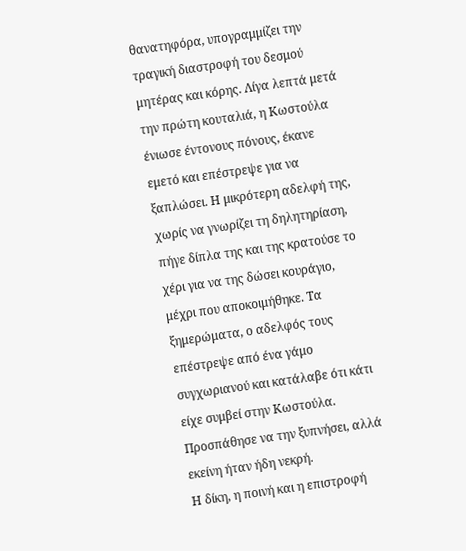θανατηφόρα, υπογραμμίζει την τραγική διαστροφή του δεσμού μητέρας και κόρης. Λίγα λεπτά μετά την πρώτη κουταλιά, η Κωστούλα ένιωσε έντονους πόνους, έκανε εμετό και επέστρεψε για να ξαπλώσει. Η μικρότερη αδελφή της, χωρίς να γνωρίζει τη δηλητηρίαση, πήγε δίπλα της και της κρατούσε το χέρι για να της δώσει κουράγιο, μέχρι που αποκοιμήθηκε. Τα ξημερώματα, ο αδελφός τους επέστρεψε από ένα γάμο συγχωριανού και κατάλαβε ότι κάτι είχε συμβεί στην Κωστούλα. Προσπάθησε να την ξυπνήσει, αλλά εκείνη ήταν ήδη νεκρή.
Η δίκη, η ποινή και η επιστροφή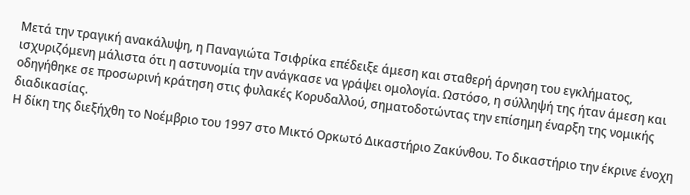Μετά την τραγική ανακάλυψη, η Παναγιώτα Τσιφρίκα επέδειξε άμεση και σταθερή άρνηση του εγκλήματος, ισχυριζόμενη μάλιστα ότι η αστυνομία την ανάγκασε να γράψει ομολογία. Ωστόσο, η σύλληψή της ήταν άμεση και οδηγήθηκε σε προσωρινή κράτηση στις φυλακές Κορυδαλλού, σηματοδοτώντας την επίσημη έναρξη της νομικής διαδικασίας.
Η δίκη της διεξήχθη το Νοέμβριο του 1997 στο Μικτό Ορκωτό Δικαστήριο Ζακύνθου. Το δικαστήριο την έκρινε ένοχη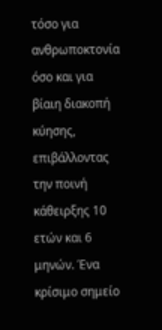τόσο για ανθρωποκτονία όσο και για βίαιη διακοπή κύησης, επιβάλλοντας την ποινή κάθειρξης 10 ετών και 6 μηνών. Ένα κρίσιμο σημείο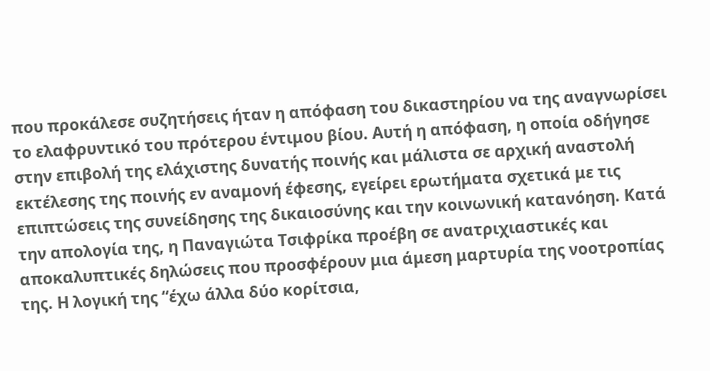που προκάλεσε συζητήσεις ήταν η απόφαση του δικαστηρίου να της αναγνωρίσει το ελαφρυντικό του πρότερου έντιμου βίου. Αυτή η απόφαση, η οποία οδήγησε στην επιβολή της ελάχιστης δυνατής ποινής και μάλιστα σε αρχική αναστολή εκτέλεσης της ποινής εν αναμονή έφεσης, εγείρει ερωτήματα σχετικά με τις επιπτώσεις της συνείδησης της δικαιοσύνης και την κοινωνική κατανόηση. Κατά την απολογία της, η Παναγιώτα Τσιφρίκα προέβη σε ανατριχιαστικές και αποκαλυπτικές δηλώσεις που προσφέρουν μια άμεση μαρτυρία της νοοτροπίας της. Η λογική της “έχω άλλα δύο κορίτσια,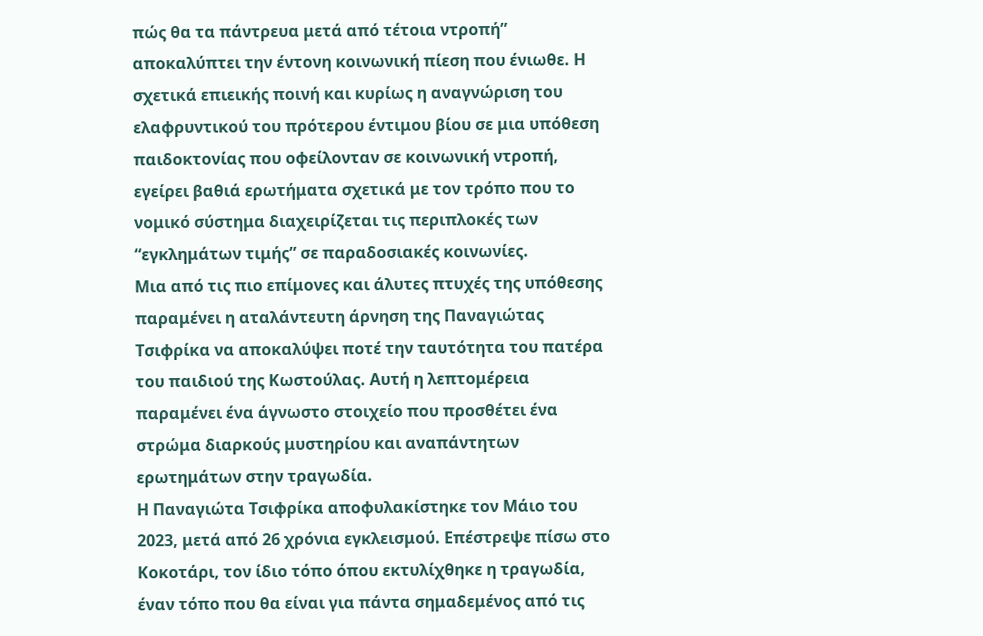πώς θα τα πάντρευα μετά από τέτοια ντροπή” αποκαλύπτει την έντονη κοινωνική πίεση που ένιωθε. Η σχετικά επιεικής ποινή και κυρίως η αναγνώριση του ελαφρυντικού του πρότερου έντιμου βίου σε μια υπόθεση παιδοκτονίας που οφείλονταν σε κοινωνική ντροπή, εγείρει βαθιά ερωτήματα σχετικά με τον τρόπο που το νομικό σύστημα διαχειρίζεται τις περιπλοκές των “εγκλημάτων τιμής” σε παραδοσιακές κοινωνίες.
Μια από τις πιο επίμονες και άλυτες πτυχές της υπόθεσης παραμένει η αταλάντευτη άρνηση της Παναγιώτας Τσιφρίκα να αποκαλύψει ποτέ την ταυτότητα του πατέρα του παιδιού της Κωστούλας. Αυτή η λεπτομέρεια παραμένει ένα άγνωστο στοιχείο που προσθέτει ένα στρώμα διαρκούς μυστηρίου και αναπάντητων ερωτημάτων στην τραγωδία.
Η Παναγιώτα Τσιφρίκα αποφυλακίστηκε τον Μάιο του 2023, μετά από 26 χρόνια εγκλεισμού. Επέστρεψε πίσω στο Κοκοτάρι, τον ίδιο τόπο όπου εκτυλίχθηκε η τραγωδία, έναν τόπο που θα είναι για πάντα σημαδεμένος από τις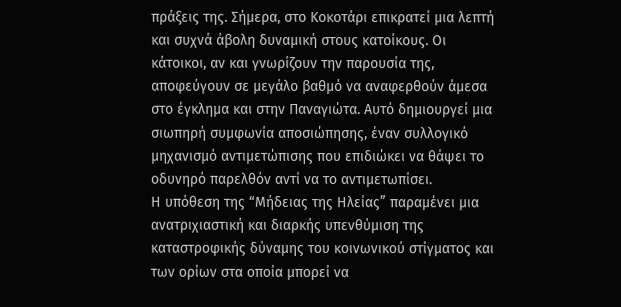πράξεις της. Σήμερα, στο Κοκοτάρι επικρατεί μια λεπτή και συχνά άβολη δυναμική στους κατοίκους. Οι κάτοικοι, αν και γνωρίζουν την παρουσία της, αποφεύγουν σε μεγάλο βαθμό να αναφερθούν άμεσα στο έγκλημα και στην Παναγιώτα. Αυτό δημιουργεί μια σιωπηρή συμφωνία αποσιώπησης, έναν συλλογικό μηχανισμό αντιμετώπισης που επιδιώκει να θάψει το οδυνηρό παρελθόν αντί να το αντιμετωπίσει.
Η υπόθεση της “Μήδειας της Ηλείας” παραμένει μια ανατριχιαστική και διαρκής υπενθύμιση της καταστροφικής δύναμης του κοινωνικού στίγματος και των ορίων στα οποία μπορεί να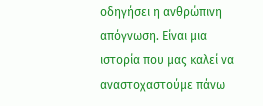οδηγήσει η ανθρώπινη απόγνωση. Είναι μια ιστορία που μας καλεί να αναστοχαστούμε πάνω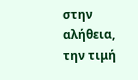στην αλήθεια, την τιμή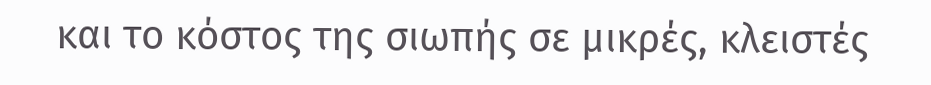και το κόστος της σιωπής σε μικρές, κλειστές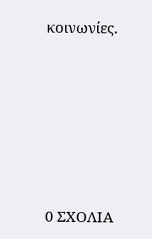κοινωνίες.






0 ΣΧΟΛΙΑ